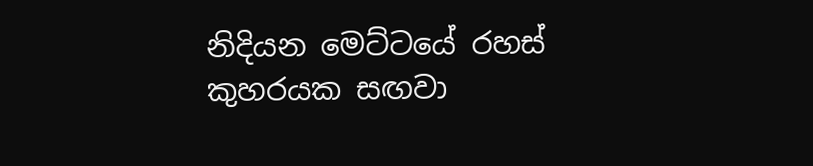නිදියන මෙට්ටයේ රහස් කුහරයක සඟවා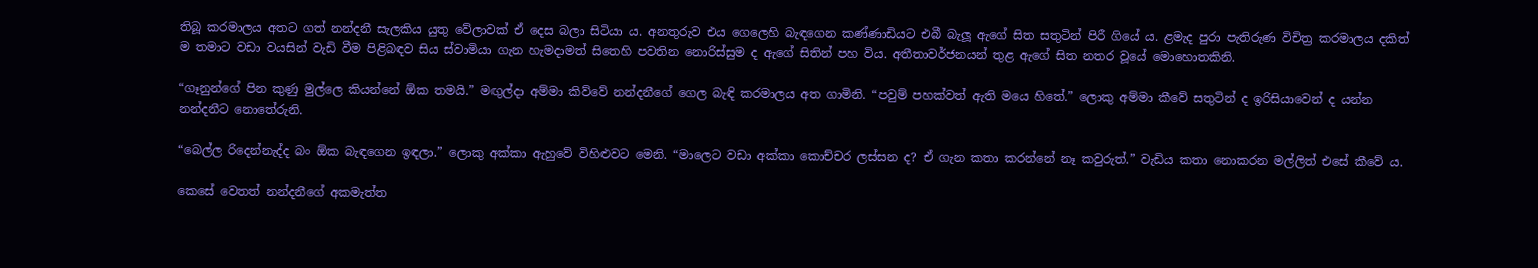තිබූ කරමාලය අතට ගත් නන්දනී සැලකිය යුතු වේලාවක් ඒ දෙස බලා සිටියා ය. අනතුරුව එය ගෙලෙහි බැඳගෙන කණ්ණාඩියට එබී බැලූ ඇගේ සිත සතුටින් පිරී ගියේ ය. ළමැද පුරා පැතිරුණ විචිත්‍ර කරමාලය දකිත් ම තමාට වඩා වයසින් වැඩි වීම පිළිබඳව සිය ස්වාමියා ගැන හැමදාමත් සිතෙහි පවතින නොරිස්සුම ද ඇගේ සිතින් පහ විය. අතීතාවර්ජනයන් තුළ ඇගේ සිත නතර වූයේ මොහොතකිනි.

“ගෑනුන්ගේ පින කුණු මුල්ලෙ කියන්නේ ඕක තමයි.” මඟුල්දා අම්මා කිව්වේ නන්දනීගේ ගෙල බැඳි කරමාලය අත ගාමිනි. “පවුම් පහක්වත් ඇති මයෙ හිතේ.” ලොකු අම්මා කීවේ සතුටින් ද ඉරිසියාවෙන් ද යන්න නන්දනීට නොතේරුනි.

“බෙල්ල රිදෙන්නැද්ද බං ඕක බැඳගෙන ඉඳලා.” ලොකු අක්කා ඇහුවේ විහිළුවට මෙනි. “මාලෙට වඩා අක්කා කොච්චර ලස්සන ද? ඒ ගැන කතා කරන්නේ නෑ කවුරුත්.” වැඩිය කතා නොකරන මල්ලිත් එසේ කීවේ ය.

කෙසේ වෙතත් නන්දනීගේ අකමැත්ත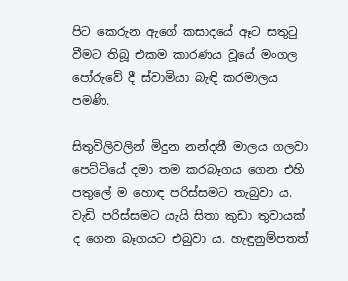පිට කෙරුන ඇගේ කසාදයේ ඈට සතුටු වීමට තිබූ එකම කාරණය වූයේ මංගල පෝරුවේ දී ස්වාමියා බැඳි කරමාලය පමණි.

සිතුවිලිවලින් මිදුන නන්දනී මාලය ගලවා පෙට්ටියේ දමා තම කරබෑගය ගෙන එහි පතුලේ ම හොඳ පරිස්සමට තැබුවා ය. වැඩි පරිස්සමට යැයි සිතා කුඩා තුවායක් ද ගෙන බෑගයට එබුවා ය. හැඳුනුම්පතත්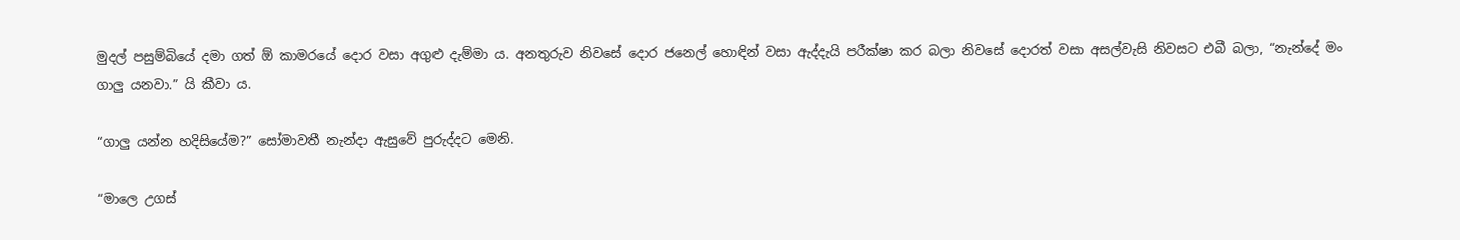මුදල් පසුම්බියේ දමා ගත් ඕ කාමරයේ දොර වසා අගුළු දැම්මා ය. අනතුරුව නිවසේ දොර ජනෙල් හොඳින් වසා ඇද්දැයි පරීක්ෂා කර බලා නිවසේ දොරත් වසා අසල්වැසි නිවසට එබී බලා, “නැන්දේ මං ගාලු යනවා.” යි කීවා ය.

“ගාලු යන්න හදිසියේම?” සෝමාවතී නැන්දා ඇසුවේ පුරුද්දට මෙනි.

“මාලෙ උගස්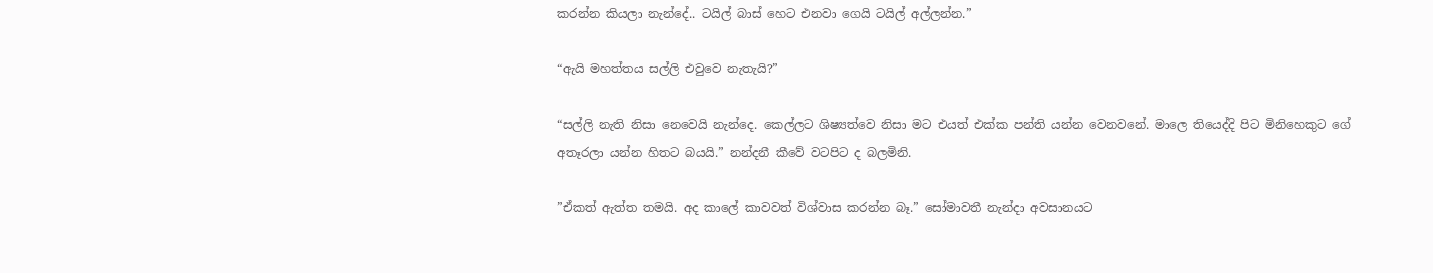කරන්න කියලා නැන්දේ.. ටයිල් බාස් හෙට එනවා ගෙයි ටයිල් අල්ලන්න.”

“ඇයි මහත්තය සල්ලි එවුවෙ නැතැයි?”

“සල්ලි නැති නිසා නෙවෙයි නැන්දෙ. කෙල්ලට ශිෂ්‍යත්වෙ නිසා මට එයත් එක්ක පන්ති යන්න වෙනවනේ. මාලෙ තියෙද්දි පිට මිනිහෙකුට ගේ අතෑරලා යන්න හිතට බයයි.” නන්දනී කීවේ වටපිට ද බලමිනි.

”ඒකත් ඇත්ත තමයි. අද කාලේ කාවවත් විශ්වාස කරන්න බෑ.” සෝමාවතී නැන්දා අවසානයට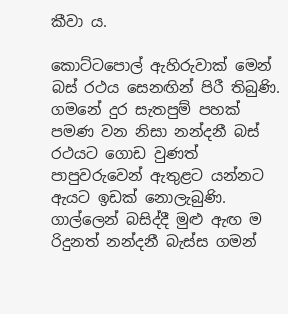කීවා ය.

කොට්ටපොල් ඇහිරුවාක් මෙන් බස් රථය සෙනඟින් පිරී තිබුණි. ගමනේ දුර සැතපුම් පහක් පමණ වන නිසා නන්දනී බස් රථයට ගොඩ වුණත් පාපුවරුවෙන් ඇතුළට යන්නට ඇයට ඉඩක් නොලැබුණි. ගාල්ලෙන් බසිද්දී මුළු ඇඟ ම රිදුනත් නන්දනී බැස්ස ගමන්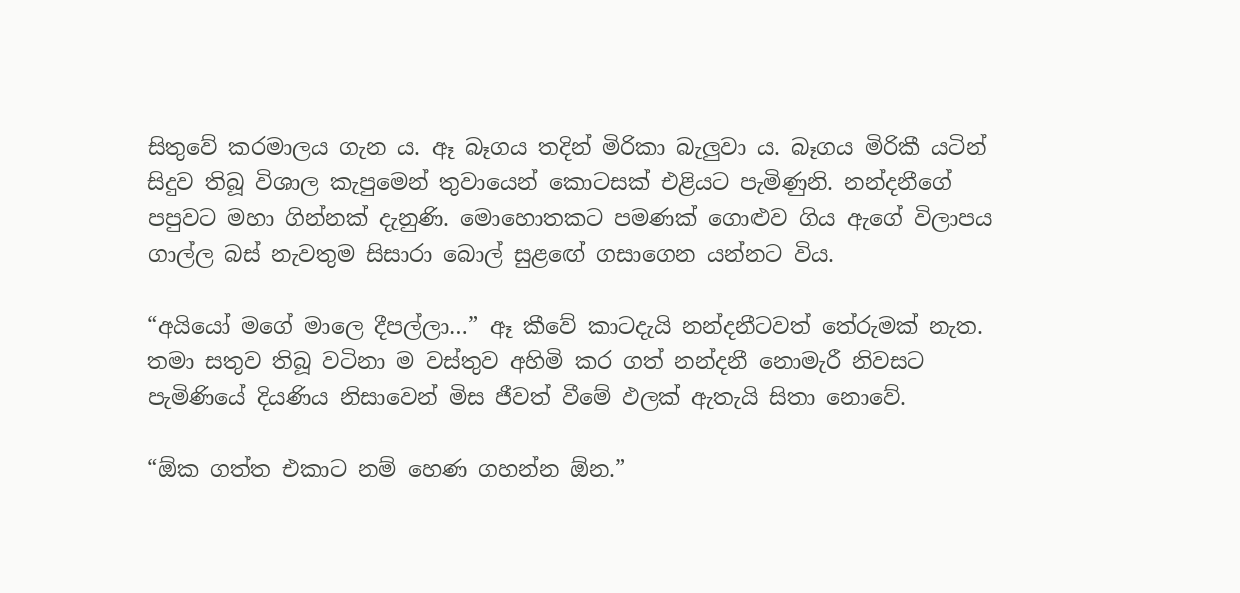සිතුවේ කරමාලය ගැන ය. ඈ බෑගය තදින් මිරිකා බැලුවා ය. බෑගය මිරිකී යටින් සිදුව තිබූ විශාල කැපුමෙන් තුවායෙන් කොටසක් එළියට පැමිණුනි. නන්දනීගේ පපුවට මහා ගින්නක් දැනුණි. මොහොතකට පමණක් ගොළුව ගිය ඇගේ විලාපය ගාල්ල බස් නැවතුම සිසාරා බොල් සුළඟේ ගසාගෙන යන්නට විය.

“අයියෝ මගේ මාලෙ දීපල්ලා…” ඈ කීවේ කාටදැයි නන්දනීටවත් තේරුමක් නැත. තමා සතුව තිබූ වටිනා ම වස්තුව අහිමි කර ගත් නන්දනී නොමැරී නිවසට පැමිණියේ දියණිය නිසාවෙන් මිස ජීවත් වීමේ ඵලක් ඇතැයි සිතා නොවේ.

“ඕක ගත්ත එකාට නම් හෙණ ගහන්න ඕන.”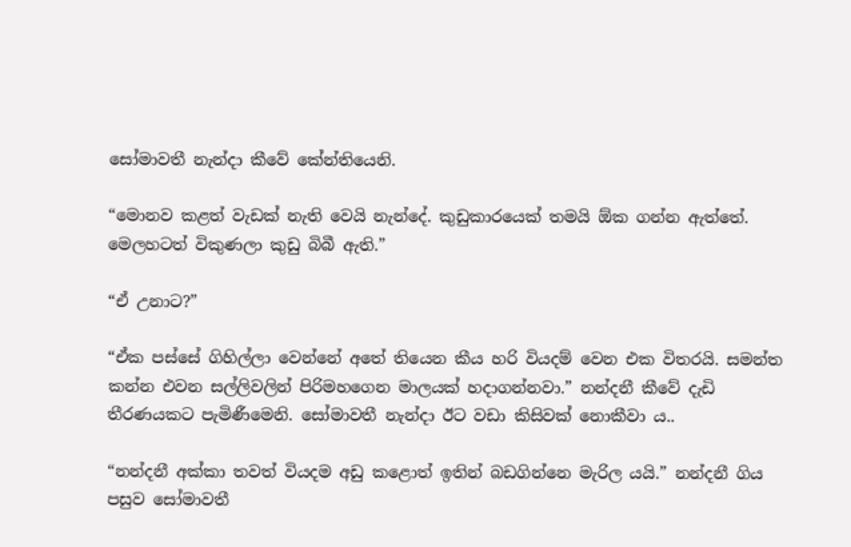සෝමාවතී නැන්දා කීවේ කේන්තියෙනි.

“මොනව කළත් වැඩක් නැති වෙයි නැන්දේ. කුඩුකාරයෙක් තමයි ඕක ගන්න ඇත්තේ. මෙලහටත් විකුණලා කුඩු බිබී ඇති.”

“ඒ උනාට?”

“ඒක පස්සේ ගිහිල්ලා වෙන්නේ අතේ තියෙන කීය හරි වියදම් වෙන එක විතරයි. සමන්ත කන්න එවන සල්ලිවලින් පිරිමහගෙන මාලයක් හදාගන්නවා.” නන්දනී කීවේ දැඩි තීරණයකට පැමිණීමෙනි. සෝමාවතී නැන්දා ඊට වඩා කිසිවක් නොකීවා ය..

“නන්දනී අක්කා තවත් වියදම අඩු කළොත් ඉතින් බඩගින්නෙ මැරිල යයි.” නන්දනී ගිය පසුව සෝමාවතී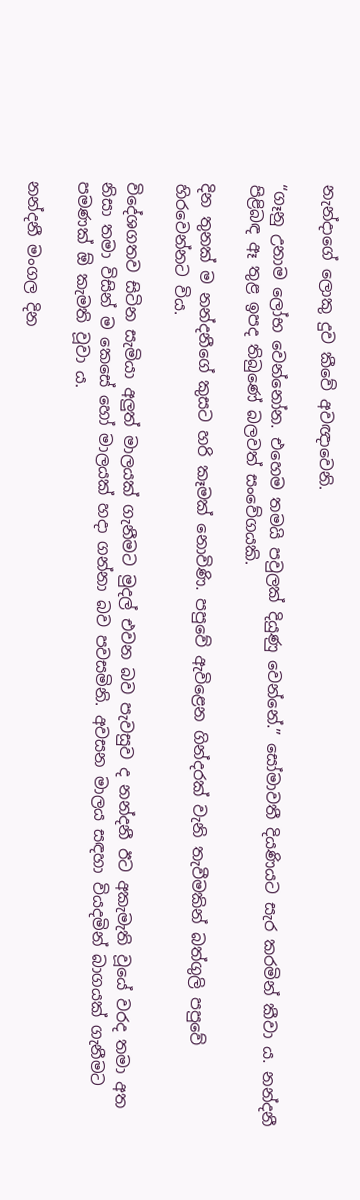නැන්දාගේ ලොකු දුව කීවේ අවඥාවෙනි.

“ගෑනු උනාම ලෝභ වෙන්නෝන. එහෙම තමයි පවුලක් දියුණු වෙන්නේ.” සෝමාවතී දියණියට සැර කරමින් කීවා ය. නන්දනී පිළිබඳ ඈ තුළ ඉපද තිබුණේ බලවත් සංවේගයකි.

දින තුනක් ම නන්දනීගේ කුසට හරි කෑමක් නොවිණි. පපුවේ ඇවිළෙන ගින්දරක් වැනි තැවීමකින් බත්ගුලි පපුවේ හිරවෙන්නට විය.

විදේශගතව සිටින සැමියා අලුත් මාලයක් ගැනීමට මුදල් එවන බව පැවසුව ද නන්දනී ඊට අකැමැති වූයේ වරද තමා අත නිසා තමා විසින් ම කෙසේ හෝ මාලයක් හදා ගන්නා බව පවසමිනි. අවසන මාලය සඳහා වියදමින් බාගයක් ගැනීමට පමණක් ඕ කැමති වූවා ය.

නන්දනී මංගල දින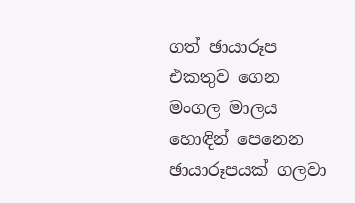ගත් ඡායාරූප එකතුව ගෙන මංගල මාලය හොඳින් පෙනෙන ඡායාරූපයක් ගලවා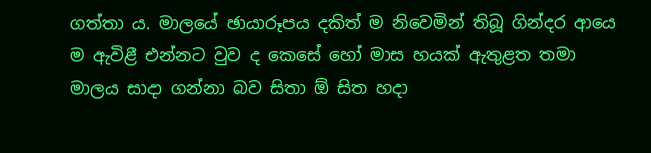ගත්තා ය. මාලයේ ඡායාරූපය දකිත් ම නිවෙමින් තිබූ ගින්දර ආයෙ ම ඇවිළී එන්නට වුව ද කෙසේ හෝ මාස හයක් ඇතුළත තමා මාලය සාදා ගන්නා බව සිතා ඕ සිත හදා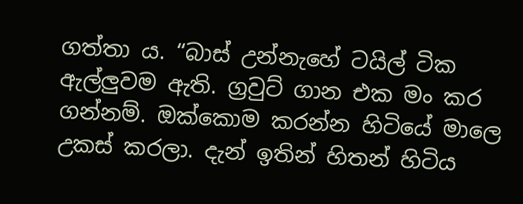ගත්තා ය. “බාස් උන්නැහේ ටයිල් ටික ඇල්ලුවම ඇති. ග්‍රවුට් ගාන එක මං කර ගන්නම්. ඔක්කොම කරන්න හිටියේ මාලෙ උකස් කරලා. දැන් ඉතින් හිතන් හිටිය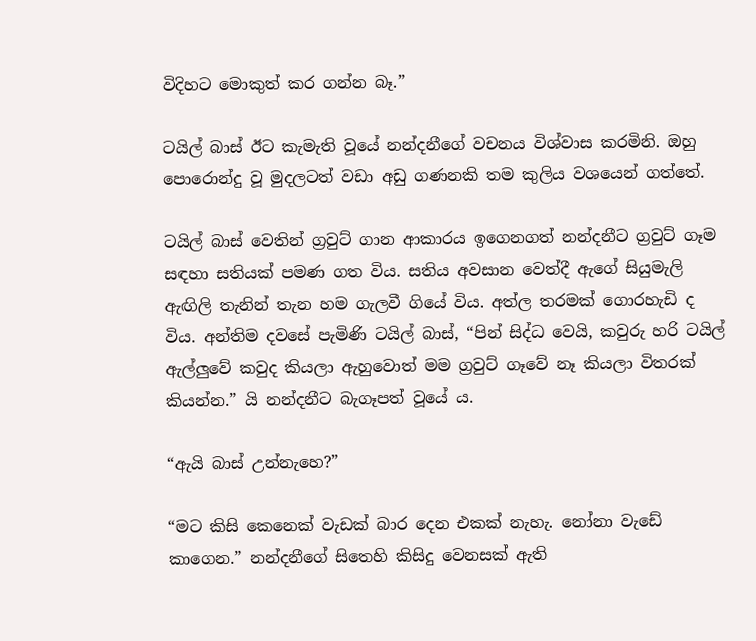විදිහට මොකුත් කර ගන්න බෑ.”

ටයිල් බාස් ඊට කැමැති වූයේ නන්දනීගේ වචනය විශ්වාස කරමිනි. ඔහු පොරොන්දු වූ මුදලටත් වඩා අඩු ගණනකි තම කුලිය වශයෙන් ගත්තේ.

ටයිල් බාස් වෙතින් ග්‍රවුට් ගාන ආකාරය ඉගෙනගත් නන්දනීට ග්‍රවුට් ගෑම සඳහා සතියක් පමණ ගත විය. සතිය අවසාන වෙත්දී ඇගේ සියුමැලි ඇඟිලි තැනින් තැන හම ගැලවී ගියේ විය. අත්ල තරමක් ගොරහැඩි ද විය. අන්තිම දවසේ පැමිණි ටයිල් බාස්, “පින් සිද්ධ වෙයි, කවුරු හරි ටයිල් ඇල්ලුවේ කවුද කියලා ඇහුවොත් මම ග්‍රවුට් ගෑවේ නෑ කියලා විතරක් කියන්න.” යි නන්දනීට බැගෑපත් වූයේ ය.

“ඇයි බාස් උන්නැහෙ?”

“මට කිසි කෙනෙක් වැඩක් බාර දෙන එකක් නැහැ. නෝනා වැඩේ කාගෙන.” නන්දනීගේ සිතෙහි කිසිදු වෙනසක් ඇති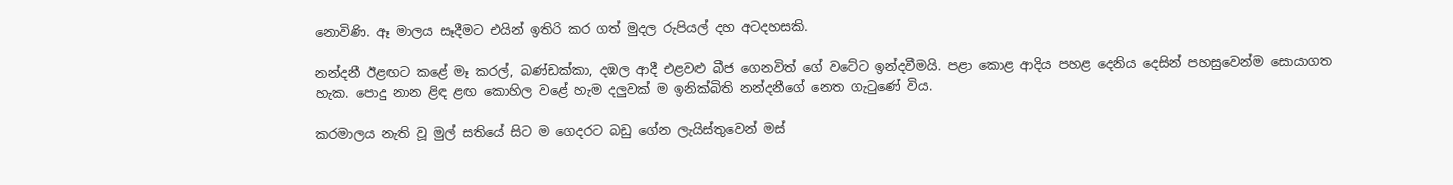නොවිණි. ඈ මාලය සෑදීමට එයින් ඉතිරි කර ගත් මුදල රුපියල් දහ අටදහසකි.

නන්දනී ඊළඟට කළේ මෑ කරල්, බණ්ඩක්කා, දඹල ආදී එළවළු බීජ ගෙනවිත් ගේ වටේට ඉන්දවීමයි. පළා කොළ ආදිය පහළ දෙනිය දෙසින් පහසුවෙන්ම සොයාගත හැක. පොදු නාන ළිඳ ළඟ කොහිල වළේ හැම දලුවක් ම ඉනික්බිති නන්දනීගේ නෙත ගැටුණේ විය.

කරමාලය නැති වූ මුල් සතියේ සිට ම ගෙදරට බඩු ගේන ලැයිස්තුවෙන් මස්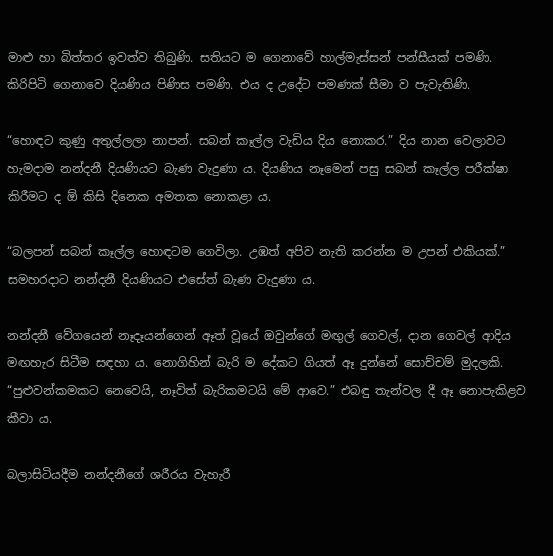මාළු හා බිත්තර ඉවත්ව තිබුණි. සතියට ම ගෙනාවේ හාල්මැස්සන් පන්සීයක් පමණි. කිරිපිටි ගෙනාවෙ දියණිය පිණිස පමණි. එය ද උදේට පමණක් සීමා ව පැවැතිණි.

“හොඳට කුණු අතුල්ලලා නාපන්. සබන් කෑල්ල වැඩිය දිය නොකර.” දිය නාන වෙලාවට හැමදාම නන්දනී දියණියට බැණ වැදුණා ය. දියණිය නෑමෙන් පසු සබන් කෑල්ල පරීක්ෂා කිරීමට ද ඕ කිසි දිනෙක අමතක නොකළා ය.

“බලපන් සබන් කෑල්ල හොඳටම ගෙවිලා. උඹත් අපිව නැති කරන්න ම උපන් එකියක්.” සමහරදාට නන්දනී දියණියට එසේත් බැණ වැදුණා ය.

නන්දනී වේගයෙන් නෑදෑයන්ගෙන් ඈත් වූයේ ඔවුන්ගේ මඟුල් ගෙවල්, දාන ගෙවල් ආදිය මඟහැර සිටීම සඳහා ය. නොගිහින් බැරි ම දේකට ගියත් ඈ දුන්නේ සොච්චම් මුදලකි. “පුළුවන්කමකට නෙවෙයි, නෑවිත් බැරිකමටයි මේ ආවෙ.” එබඳු තැන්වල දී ඈ නොපැකිළව කීවා ය.

බලාසිටියදීම නන්දනීගේ ශරීරය වැහැරී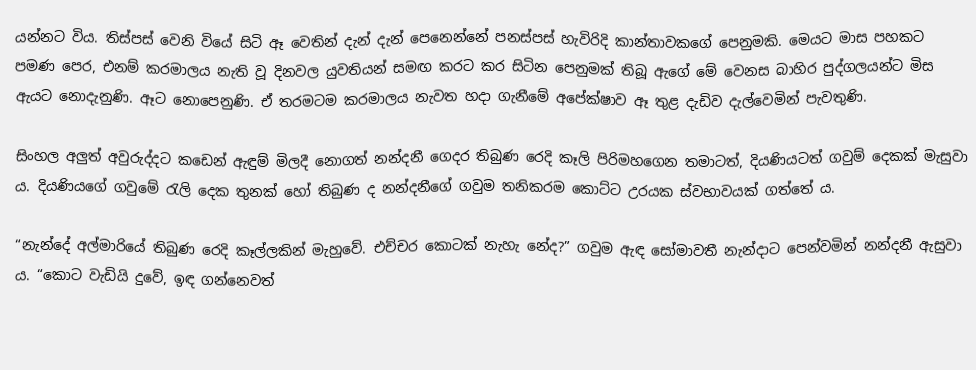යන්නට විය. තිස්පස් වෙනි වියේ සිටි ඈ වෙතින් දැන් දැන් පෙනෙන්නේ පනස්පස් හැවිරිදි කාන්තාවකගේ පෙනුමකි. මෙයට මාස පහකට පමණ පෙර, එනම් කරමාලය නැති වූ දිනවල යුවතියන් සමඟ කරට කර සිටින පෙනුමක් තිබූ ඇගේ මේ වෙනස බාහිර පුද්ගලයන්ට මිස ඇයට නොදැනුණි. ඈට නොපෙනුණි. ඒ තරමටම කරමාලය නැවත හදා ගැනීමේ අපේක්ෂාව ඈ තුළ දැඩිව දැල්වෙමින් පැවතුණි.

සිංහල අලුත් අවුරුද්දට කඩෙන් ඇඳුම් මිලදී නොගත් නන්දනී ගෙදර තිබුණ රෙදි කෑලි පිරිමහගෙන තමාටත්, දියණියටත් ගවුම් දෙකක් මැසුවා ය. දියණියගේ ගවුමේ රැලි දෙක තුනක් හෝ තිබුණ ද නන්දනීගේ ගවුම තනිකරම කොට්ට උරයක ස්වභාවයක් ගත්තේ ය.

“නැන්දේ අල්මාරියේ තිබුණ රෙදි කෑල්ලකින් මැහුවේ. එච්චර කොටක් නැහැ නේද?” ගවුම ඇඳ සෝමාවතී නැන්දාට පෙන්වමින් නන්දනී ඇසුවා ය. “කොට වැඩියි දුවේ, ඉඳ ගන්නෙවත්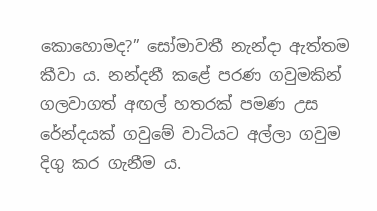කොහොමද?” සෝමාවතී නැන්දා ඇත්තම කීවා ය. නන්දනී කළේ පරණ ගවුමකින් ගලවාගත් අඟල් හතරක් පමණ උස රේන්දයක් ගවුමේ වාටියට අල්ලා ගවුම දිගු කර ගැනීම ය.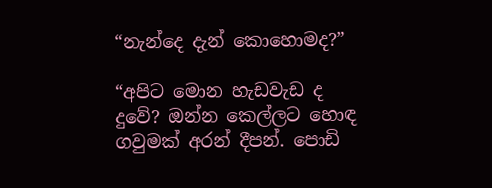“නැන්දෙ දැන් කොහොමද?”

“අපිට මොන හැඩවැඩ ද දුවේ? ඔන්න කෙල්ලට හොඳ ගවුමක් අරන් දීපන්. පොඩි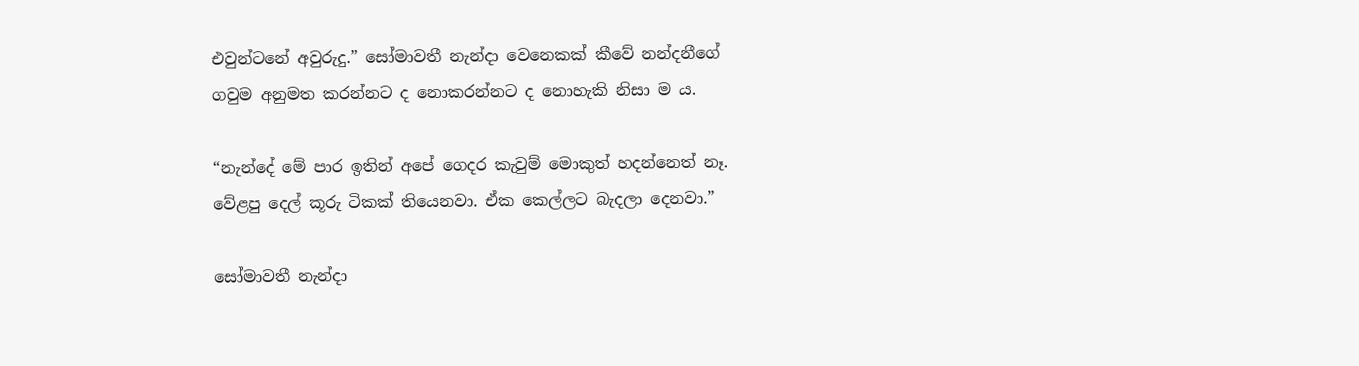එවුන්ටනේ අවුරුදු.” සෝමාවතී නැන්දා වෙනෙකක් කීවේ නන්දනීගේ ගවුම අනුමත කරන්නට ද නොකරන්නට ද නොහැකි නිසා ම ය.

“නැන්දේ මේ පාර ඉතින් අපේ ගෙදර කැවුම් මොකුත් හදන්නෙත් නෑ. වේළපු දෙල් කූරු ටිකක් තියෙනවා. ඒක කෙල්ලට බැදලා දෙනවා.”

සෝමාවතී නැන්දා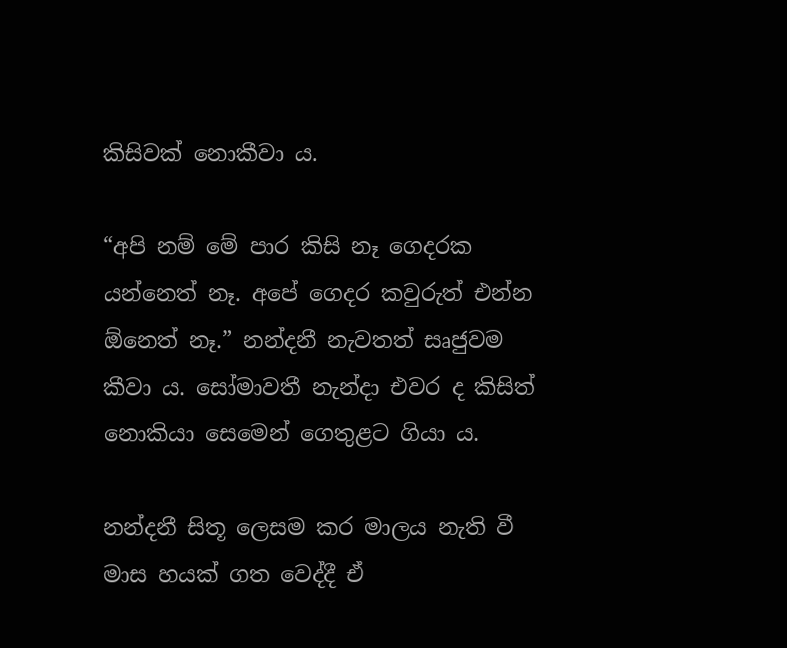කිසිවක් නොකීවා ය.

“අපි නම් මේ පාර කිසි නෑ ගෙදරක යන්නෙත් නෑ. අපේ ගෙදර කවුරුත් එන්න ඕනෙත් නෑ.” නන්දනී නැවතත් සෘජුවම කීවා ය. සෝමාවතී නැන්දා එවර ද කිසිත් නොකියා සෙමෙන් ගෙතුළට ගියා ය.

නන්දනී සිතූ ලෙසම කර මාලය නැති වී මාස හයක් ගත වෙද්දී ඒ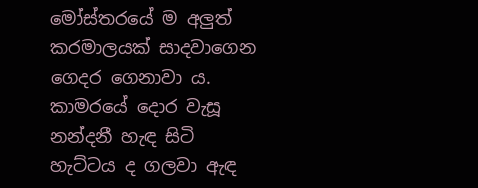මෝස්තරයේ ම අලුත් කරමාලයක් සාදවාගෙන ගෙදර ගෙනාවා ය. කාමරයේ දොර වැසූ නන්දනී හැඳ සිටි හැට්ටය ද ගලවා ඇඳ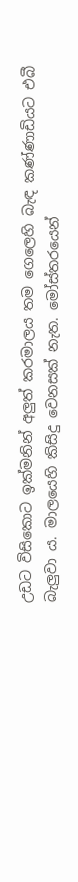උඩට විසිකොට ඉක්මනින් අලුත් කරමාලය තම ගෙලෙහි බැඳ කණ්ණාඩියට එබී බැලුවා ය. මාලයෙහි කිසිදු වෙනසක් නැත. මෝස්තරයෙන්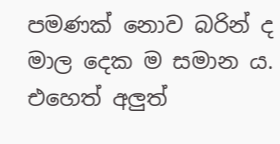පමණක් නොව බරින් ද මාල දෙක ම සමාන ය. එහෙත් අලුත්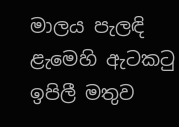මාලය පැලඳි ළැමෙහි ඇටකටු ඉපිලී මතුව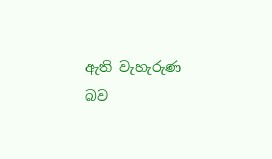ඇති වැහැරුණ බව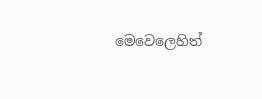මෙවෙලෙහිත්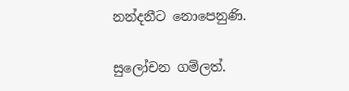නන්දනීට නොපෙනුණි.

සුලෝචන ගම්ලත්.